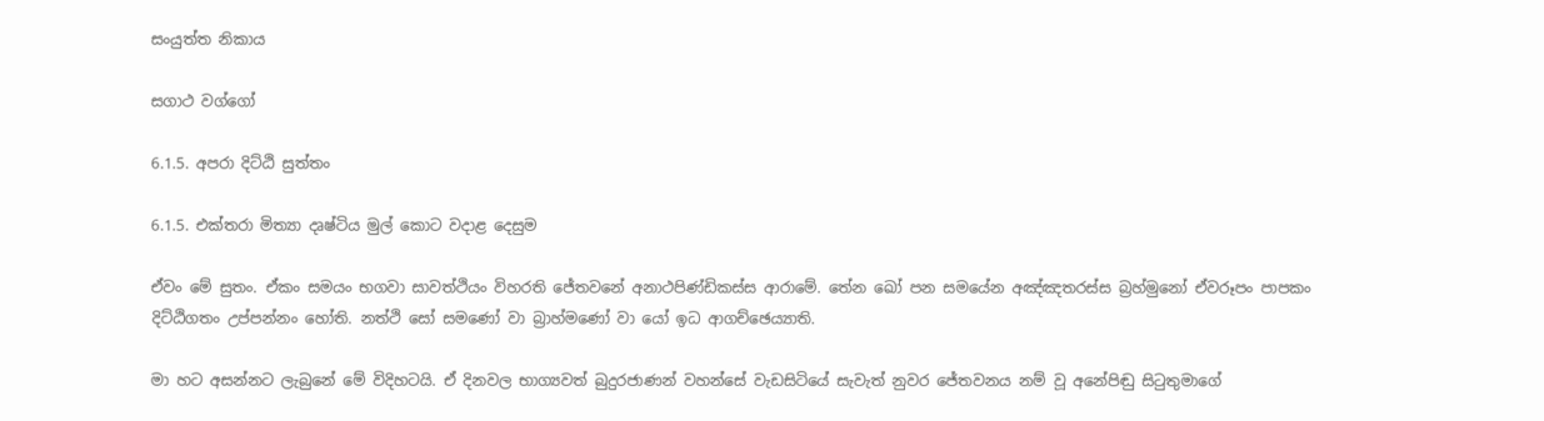සංයුත්ත නිකාය

සගාථ වග්ගෝ

6.1.5. අපරා දිට්ඨි සුත්තං

6.1.5. එක්තරා මිත්‍යා දෘෂ්ටිය මුල් කොට වදාළ දෙසුම

ඒවං මේ සුතං. ඒකං සමයං භගවා සාවත්ථියං විහරති ජේතවනේ අනාථපිණ්ඩිකස්ස ආරාමේ. තේන ඛෝ පන සමයේන අඤ්‌ඤතරස්‌ස බ්‍රහ්‌මුනෝ ඒවරූපං පාපකං දිට්‌ඨිගතං උප්‌පන්‌නං හෝති. නත්‌ථි සෝ සමණෝ වා බ්‍රාහ්‌මණෝ වා යෝ ඉධ ආගච්‌ඡෙය්‍යාති.

මා හට අසන්නට ලැබුනේ මේ විදිහටයි. ඒ දිනවල භාග්‍යවත් බුදුරජාණන් වහන්සේ වැඩසිටියේ සැවැත් නුවර ජේතවනය නම් වූ අනේපිඬු සිටුතුමාගේ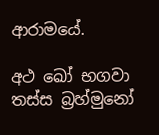ආරාමයේ.

අථ ඛෝ භගවා තස්‌ස බ්‍රහ්‌මුනෝ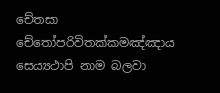චේතසා චේතෝපරිවිතක්‌කමඤ්‌ඤාය සෙය්‍යථාපි නාම බලවා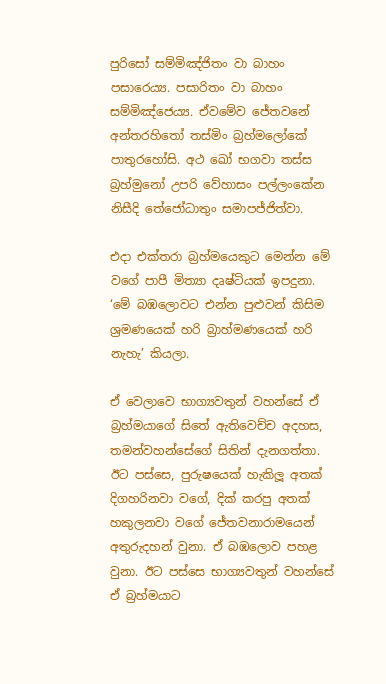පුරිසෝ සම්මිඤ්ජිතං වා බාහං පසාරෙය්‍ය. පසාරිතං වා බාහං සම්මිඤ්ජෙය්‍ය. ඒවමේව ජේතවනේ අන්තරහිතෝ තස්‌මිං බ්‍රහ්‌මලෝකේ පාතුරහෝසි. අථ ඛෝ භගවා තස්‌ස බ්‍රහ්‌මුනෝ උපරි වේහාසං පල්‌ලංකේන නිසීදි තේජෝධාතුං සමාපජ්‌ජිත්‌වා.

එදා එක්තරා බ්‍රහ්මයෙකුට මෙන්න මේ වගේ පාපී මිත්‍යා දෘෂ්ටියක් ඉපදුනා. ‘මේ බඹලොවට එන්න පුළුවන් කිසිම ශ්‍රමණයෙක් හරි බ්‍රාහ්මණයෙක් හරි නැහැ’ කියලා.

ඒ වෙලාවෙ භාග්‍යවතුන් වහන්සේ ඒ බ්‍රහ්මයාගේ සිතේ ඇතිවෙච්ච අදහස, තමන්වහන්සේගේ සිතින් දැනගත්තා. ඊට පස්සෙ, පුරුෂයෙක් හැකිලූ අතක් දිගහරිනවා වගේ, දික් කරපු අතක් හකුලනවා වගේ ජේතවනාරාමයෙන් අතුරුදහන් වුනා. ඒ බඹලොව පහළ වුනා. ඊට පස්සෙ භාග්‍යවතුන් වහන්සේ ඒ බ්‍රහ්මයාට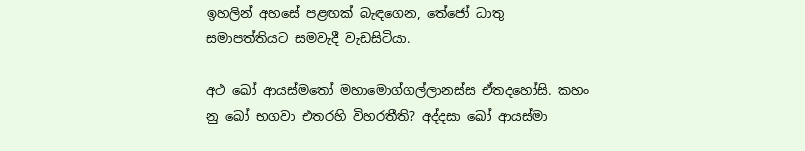ඉහලින් අහසේ පළඟක් බැඳගෙන, තේජෝ ධාතු සමාපත්තියට සමවැදී වැඩසිටියා.

අථ ඛෝ ආයස්මතෝ මහාමොග්‌ගල්‌ලානස්‌ස ඒතදහෝසි. කහං නු ඛෝ භගවා එතරහි විහරතීති? අද්‌දසා ඛෝ ආයස්‌මා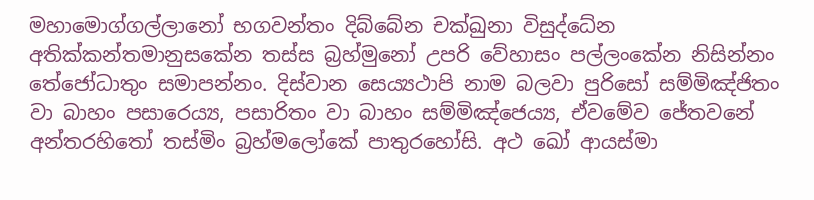මහාමොග්‌ගල්‌ලානෝ භගවන්‌තං දිබ්‌බේන චක්‌ඛුනා විසුද්‌ධේන අතික්‌කන්‌තමානුසකේන තස්‌ස බ්‍රහ්‌මුනෝ උපරි වේහාසං පල්‌ලංකේන නිසින්‌නං තේජෝධාතුං සමාපන්‌නං. දිස්‌වාන සෙය්‍යථාපි නාම බලවා පුරිසෝ සම්මිඤ්‌ජිතං වා බාහං පසාරෙය්‍ය, පසාරිතං වා බාහං සම්මිඤ්‌ජෙය්‍ය, ඒවමේව ජේතවනේ අන්‌තරහිතෝ තස්‌මිං බ්‍රහ්‌මලෝකේ පාතුරහෝසි. අථ ඛෝ ආයස්‌මා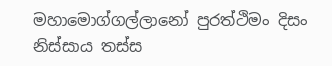මහාමොග්‌ගල්‌ලානෝ පුරත්‌ථිමං දිසං නිස්‌සාය තස්‌ස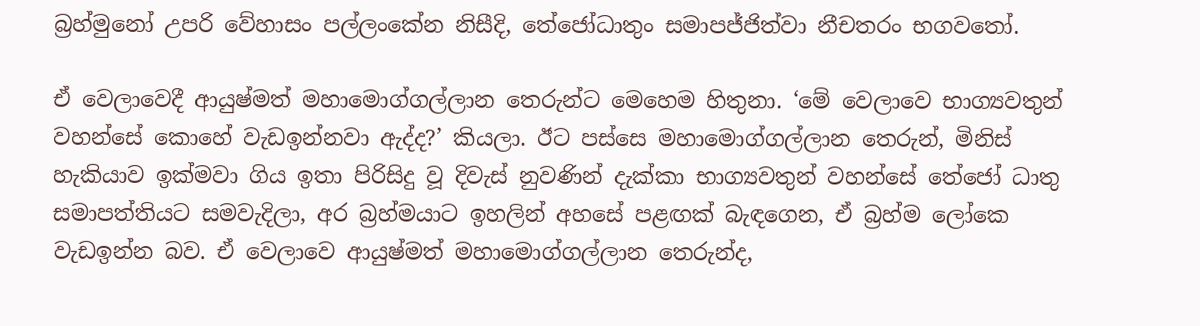බ්‍රහ්‌මුනෝ උපරි වේහාසං පල්‌ලංකේන නිසීදි, තේජෝධාතුං සමාපජ්‌ජිත්‌වා නීචතරං භගවතෝ.

ඒ වෙලාවෙදී ආයුෂ්මත් මහාමොග්ගල්ලාන තෙරුන්ට මෙහෙම හිතුනා. ‘මේ වෙලාවෙ භාග්‍යවතුන් වහන්සේ කොහේ වැඩඉන්නවා ඇද්ද?’ කියලා. ඊට පස්සෙ මහාමොග්ගල්ලාන තෙරුන්, මිනිස් හැකියාව ඉක්මවා ගිය ඉතා පිරිසිදු වූ දිවැස් නුවණින් දැක්කා භාග්‍යවතුන් වහන්සේ තේජෝ ධාතු සමාපත්තියට සමවැදිලා, අර බ්‍රහ්මයාට ඉහලින් අහසේ පළඟක් බැඳගෙන, ඒ බ්‍රහ්ම ලෝකෙ වැඩඉන්න බව. ඒ වෙලාවෙ ආයුෂ්මත් මහාමොග්ගල්ලාන තෙරුන්ද,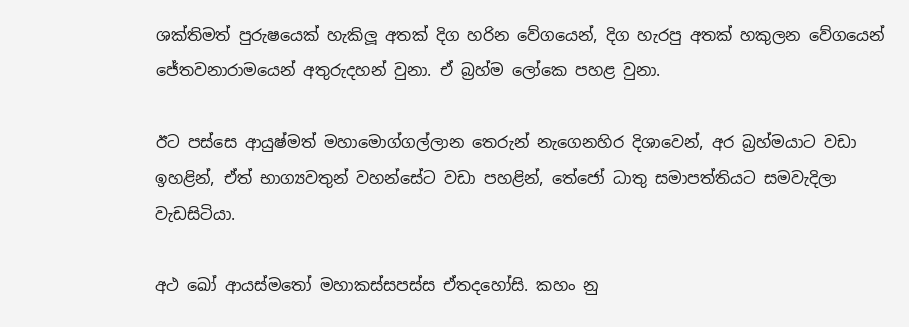ශක්තිමත් පුරුෂයෙක් හැකිලූ අතක් දිග හරින වේගයෙන්, දිග හැරපු අතක් හකුලන වේගයෙන් ජේතවනාරාමයෙන් අතුරුදහන් වුනා. ඒ බ්‍රහ්ම ලෝකෙ පහළ වුනා.

ඊට පස්සෙ ආයුෂ්මත් මහාමොග්ගල්ලාන තෙරුන් නැගෙනහිර දිශාවෙන්, අර බ්‍රහ්මයාට වඩා ඉහළින්, ඒත් භාග්‍යවතුන් වහන්සේට වඩා පහළින්, තේජෝ ධාතු සමාපත්තියට සමවැදිලා වැඩසිටියා.

අථ ඛෝ ආයස්මතෝ මහාකස්‌සපස්‌ස ඒතදහෝසි. කහං නු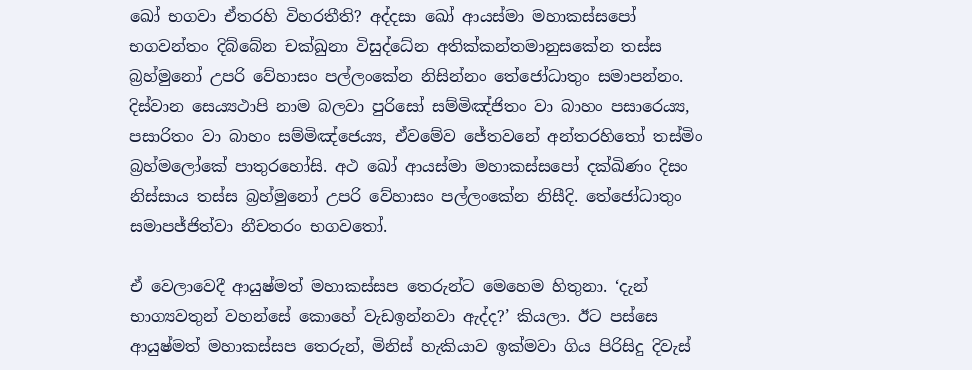ඛෝ භගවා ඒතරහි විහරතීති? අද්‌දසා ඛෝ ආයස්‌මා මහාකස්‌සපෝ භගවන්‌තං දිබ්‌බේන චක්‌ඛුනා විසුද්‌ධේන අතික්‌කන්‌තමානුසකේන තස්‌ස බ්‍රහ්‌මුනෝ උපරි වේහාසං පල්‌ලංකේන නිසින්‌නං තේජෝධාතුං සමාපන්‌නං. දිස්‌වාන සෙය්‍යථාපි නාම බලවා පුරිසෝ සම්මිඤ්‌ජිතං වා බාහං පසාරෙය්‍ය, පසාරිතං වා බාහං සම්මිඤ්‌ජෙය්‍ය, ඒවමේව ජේතවනේ අන්‌තරහිතෝ තස්‌මිං බ්‍රහ්‌මලෝකේ පාතුරහෝසි. අථ ඛෝ ආයස්‌මා මහාකස්‌සපෝ දක්‌ඛිණං දිසං නිස්‌සාය තස්‌ස බ්‍රහ්‌මුනෝ උපරි වේහාසං පල්‌ලංකේන නිසීදි. තේජෝධාතුං සමාපජ්‌ජිත්‌වා නීචතරං භගවතෝ.

ඒ වෙලාවෙදී ආයුෂ්මත් මහාකස්සප තෙරුන්ට මෙහෙම හිතුනා. ‘දැන් භාග්‍යවතුන් වහන්සේ කොහේ වැඩඉන්නවා ඇද්ද?’ කියලා. ඊට පස්සෙ ආයුෂ්මත් මහාකස්සප තෙරුන්, මිනිස් හැකියාව ඉක්මවා ගිය පිරිසිදු දිවැස්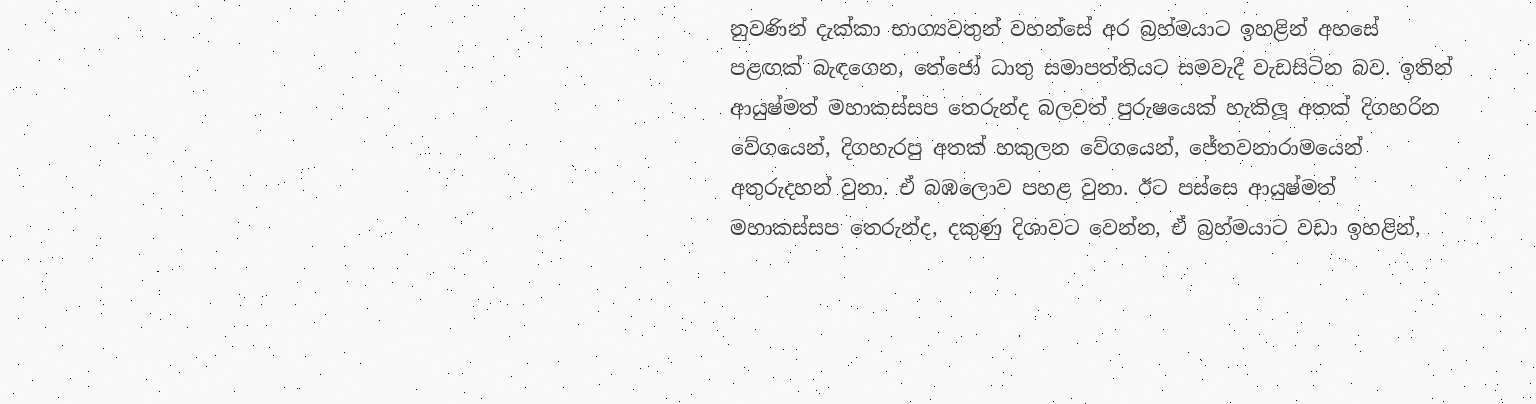නුවණින් දැක්කා භාග්‍යවතුන් වහන්සේ අර බ්‍රහ්මයාට ඉහළින් අහසේ පළඟක් බැඳගෙන, තේජෝ ධාතු සමාපත්තියට සමවැදී වැඩසිටින බව. ඉතින් ආයුෂ්මත් මහාකස්සප තෙරුන්ද බලවත් පුරුෂයෙක් හැකිලූ අතක් දිගහරින වේගයෙන්, දිගහැරපු අතක් හකුලන වේගයෙන්, ජේතවනාරාමයෙන් අතුරුදහන් වුනා. ඒ බඹලොව පහළ වුනා. ඊට පස්සෙ ආයුෂ්මත් මහාකස්සප තෙරුන්ද, දකුණු දිශාවට වෙන්න, ඒ බ්‍රහ්මයාට වඩා ඉහළින්,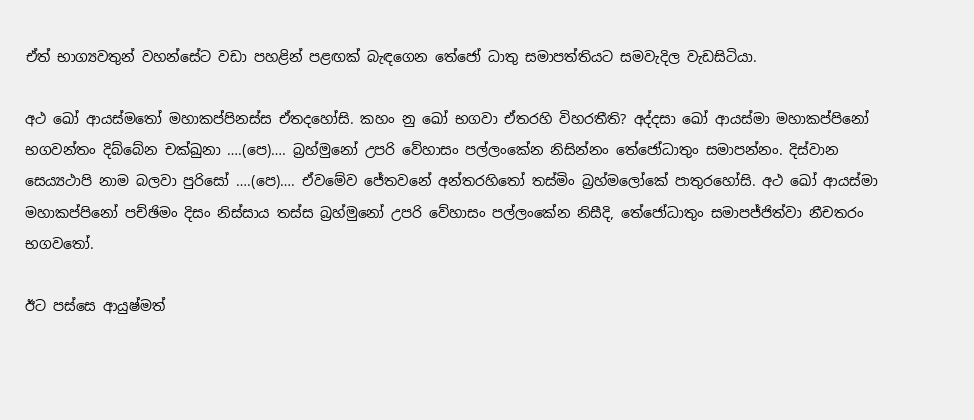ඒත් භාග්‍යවතුන් වහන්සේට වඩා පහළින් පළඟක් බැඳගෙන තේජෝ ධාතු සමාපත්තියට සමවැදිල වැඩසිටියා.

අථ ඛෝ ආයස්මතෝ මහාකප්‌පිනස්‌ස ඒතදහෝසි. කහං නු ඛෝ භගවා ඒතරහි විහරතීති? අද්‌දසා ඛෝ ආයස්‌මා මහාකප්‌පිනෝ භගවන්‌තං දිබ්‌බේන චක්‌ඛුනා ….(පෙ)…. බ්‍රහ්‌මුනෝ උපරි වේහාසං පල්‌ලංකේන නිසින්‌නං තේජෝධාතුං සමාපන්‌නං. දිස්‌වාන සෙය්‍යථාපි නාම බලවා පුරිසෝ ….(පෙ)…. ඒවමේව ජේතවනේ අන්‌තරහිතෝ තස්‌මිං බ්‍රහ්‌මලෝකේ පාතුරහෝසි. අථ ඛෝ ආයස්‌මා මහාකප්‌පිනෝ පච්‌ඡිමං දිසං නිස්‌සාය තස්‌ස බ්‍රහ්‌මුනෝ උපරි වේහාසං පල්‌ලං‌කේන නිසීදි, තේජෝධාතුං සමාපජ්‌ජිත්‌වා නීචතරං භගවතෝ.

ඊට පස්සෙ ආයුෂ්මත්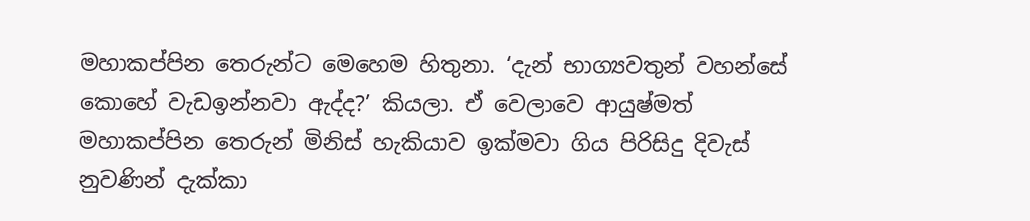මහාකප්පින තෙරුන්ට මෙහෙම හිතුනා. ‘දැන් භාග්‍යවතුන් වහන්සේ කොහේ වැඩඉන්නවා ඇද්ද?’ කියලා. ඒ වෙලාවෙ ආයුෂ්මත් මහාකප්පින තෙරුන් මිනිස් හැකියාව ඉක්මවා ගිය පිරිසිදු දිවැස් නුවණින් දැක්කා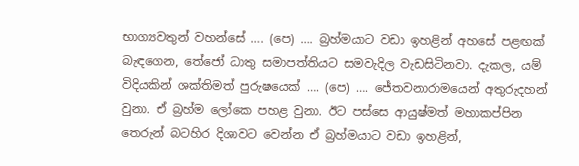භාග්‍යවතුන් වහන්සේ …. (පෙ) …. බ්‍රහ්මයාට වඩා ඉහළින් අහසේ පළඟක් බැඳගෙන, තේජෝ ධාතු සමාපත්තියට සමවැදිල වැඩසිටිනවා. දැකල, යම් විදියකින් ශක්තිමත් පුරුෂයෙක් …. (පෙ) …. ජේතවනාරාමයෙන් අතුරුදහන් වුනා. ඒ බ්‍රහ්ම ලෝකෙ පහළ වුනා. ඊට පස්සෙ ආයුෂ්මත් මහාකප්පින තෙරුන් බටහිර දිශාවට වෙන්න ඒ බ්‍රහ්මයාට වඩා ඉහළින්,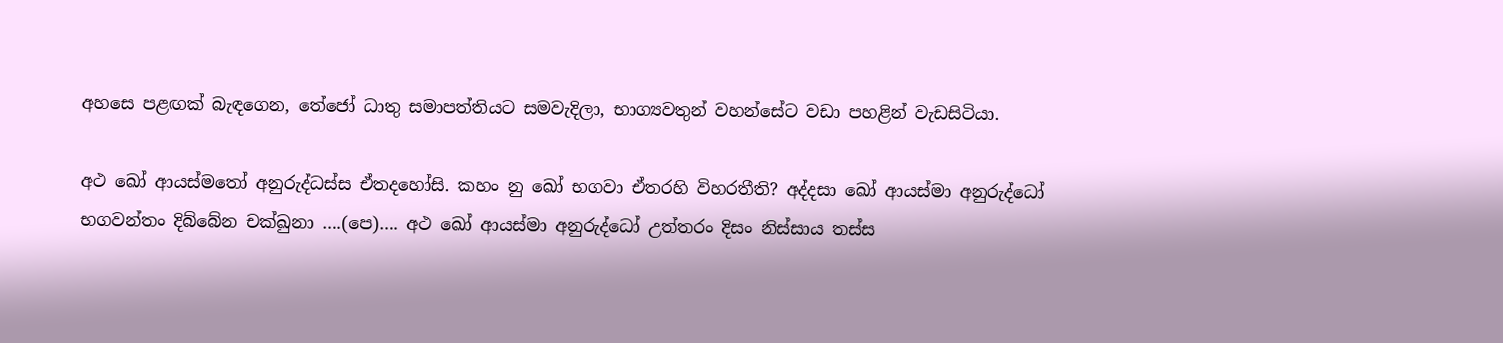අහසෙ පළඟක් බැඳගෙන, තේජෝ ධාතු සමාපත්තියට සමවැදිලා, භාග්‍යවතුන් වහන්සේට වඩා පහළින් වැඩසිටියා.

අථ ඛෝ ආයස්මතෝ අනුරුද්‌ධස්‌ස ඒතදහෝසි. කහං නු ඛෝ භගවා ඒතරහි විහරතීති? අද්‌දසා ඛෝ ආයස්‌මා අනුරුද්‌ධෝ භගවන්‌තං දිබ්‌බේන චක්‌ඛුනා ….(පෙ)…. අථ ඛෝ ආයස්‌මා අනුරුද්‌ධෝ උත්‌තරං දිසං නිස්‌සාය තස්‌ස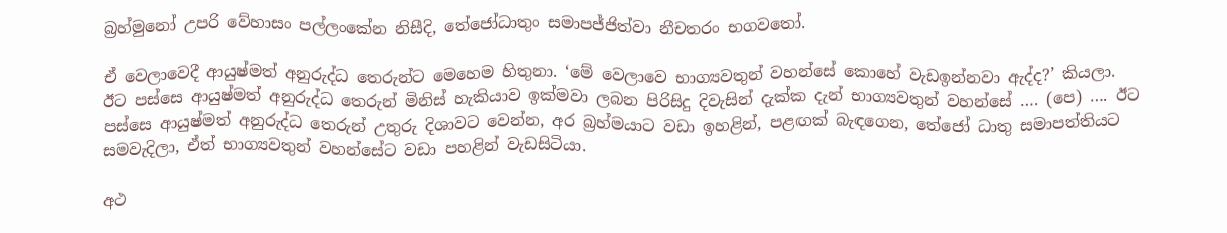බ්‍රහ්‌මුනෝ උපරි වේහාසං පල්‌ලං‌කේන නිසීදි, තේජෝධාතුං සමාපජ්‌ජිත්‌වා නීචතරං භගවතෝ.

ඒ වෙලාවෙදී ආයුෂ්මත් අනුරුද්ධ තෙරුන්ට මෙහෙම හිතුනා. ‘මේ වෙලාවෙ භාග්‍යවතුන් වහන්සේ කොහේ වැඩඉන්නවා ඇද්ද?’ කියලා. ඊට පස්සෙ ආයුෂ්මත් අනුරුද්ධ තෙරුන් මිනිස් හැකියාව ඉක්මවා ලබන පිරිසිදු දිවැසින් දැක්ක දැන් භාග්‍යවතුන් වහන්සේ …. (පෙ) …. ඊට පස්සෙ ආයුෂ්මත් අනුරුද්ධ තෙරුන් උතුරු දිශාවට වෙන්න, අර බ්‍රහ්මයාට වඩා ඉහළින්, පළඟක් බැඳගෙන, තේජෝ ධාතු සමාපත්තියට සමවැදිලා, ඒත් භාග්‍යවතුන් වහන්සේට වඩා පහළින් වැඩසිටියා.

අථ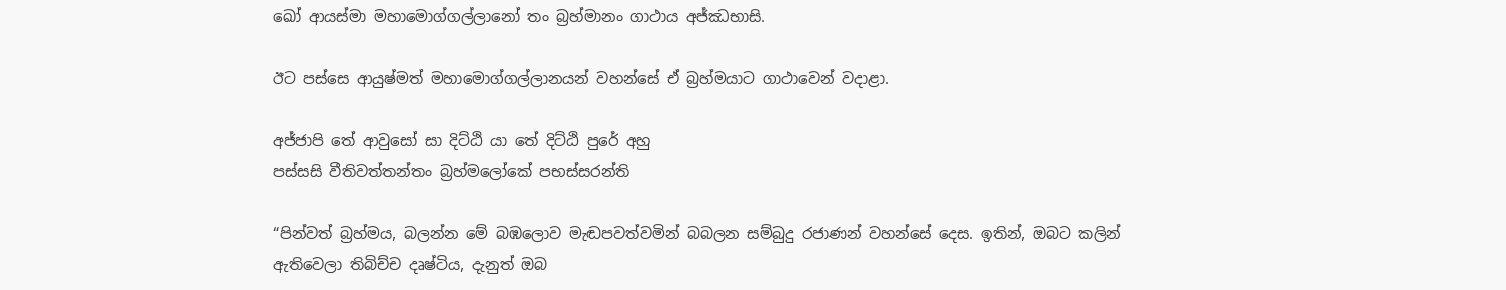ඛෝ ආයස්‌මා මහාමොග්‌ගල්‌ලානෝ තං බ්‍රහ්‌මානං ගාථාය අජ්‌ඣභාසි.

ඊට පස්සෙ ආයුෂ්මත් මහාමොග්ගල්ලානයන් වහන්සේ ඒ බ්‍රහ්මයාට ගාථාවෙන් වදාළා.

අජ්‌ජාපි තේ ආවුසෝ සා දිට්‌ඨි යා තේ දිට්‌ඨි පුරේ අහු
පස්‌සසි වීතිවත්‌තන්‌තං බ්‍රහ්‌මලෝකේ පභස්‌සරන්‌ති

“පින්වත් බ්‍රහ්මය, බලන්න මේ බඹලොව මැඬපවත්වමින් බබලන සම්බුදු රජාණන් වහන්සේ දෙස. ඉතින්, ඔබට කලින් ඇතිවෙලා තිබිච්ච දෘෂ්ටිය, දැනුත් ඔබ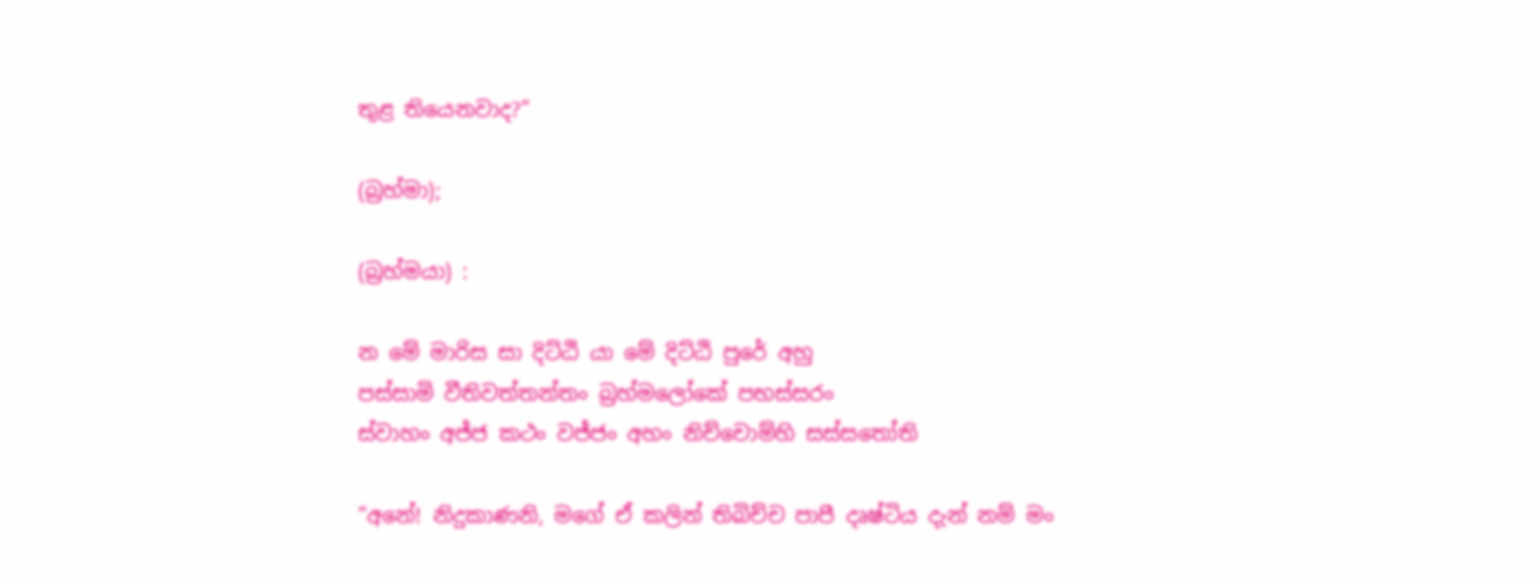තුළ තියෙනවාද?”

(බ්‍රහ්මා);

(බ්‍රහ්මයා) :

න මේ මාරිස සා දිට්‌ඨි යා මේ දිට්‌ඨි පුරේ අහු
පස්‌සාමි වීතිවත්‌තන්‌තං බ්‍රහ්‌මලෝකේ පභස්‌සරං
ස්‌වාහං අජ්‌ජ කථං වජ්‌ජං අහං නිච්‌චොම්‌හි සස්‌සතෝති

“අනේ! නිදුකාණනි, මගේ ඒ කලින් තිබිච්ච පාපී දෘෂ්ටිය දැන් නම් මං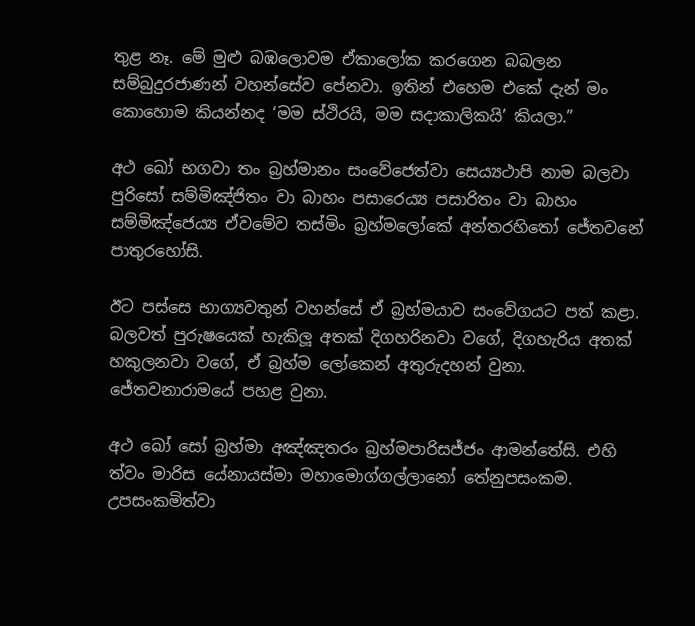තුළ නෑ. මේ මුළු බඹලොවම ඒකාලෝක කරගෙන බබලන සම්බුදුරජාණන් වහන්සේව පේනවා. ඉතින් එහෙම එකේ දැන් මං කොහොම කියන්නද ‘මම ස්ථිරයි, මම සදාකාලිකයි’ කියලා.”

අථ ඛෝ භගවා තං බ්‍රහ්‌මානං සංවේජෙත්‌වා සෙය්‍යථාපි නාම බලවා පුරිසෝ සම්මිඤ්‌ජිතං වා බාහං පසාරෙය්‍ය පසාරිතං වා බාහං සම්මිඤ්‌ජෙය්‍ය ඒවමේව තස්‌මිං බ්‍රහ්‌මලෝකේ අන්‌තරහිතෝ ජේතවනේ පාතුරහෝසි.

ඊට පස්සෙ භාග්‍යවතුන් වහන්සේ ඒ බ්‍රහ්මයාව සංවේගයට පත් කළා. බලවත් පුරුෂයෙක් හැකිලූ අතක් දිගහරිනවා වගේ, දිගහැරිය අතක් හකුලනවා වගේ, ඒ බ්‍රහ්ම ලෝකෙන් අතුරුදහන් වුනා. ජේතවනාරාමයේ පහළ වුනා.

අථ ඛෝ සෝ බ්‍රහ්‌මා අඤ්‌ඤතරං බ්‍රහ්‌මපාරිසජ්‌ජං ආමන්‌තේසි. එහි ත්‌වං මාරිස යේනායස්‌මා මහාමොග්‌ගල්‌ලානෝ තේනුපසං‌කම. උපසංකමිත්‌වා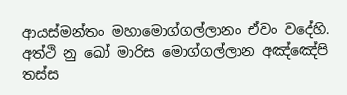ආයස්‌මන්‌තං මහාමොග්‌ගල්‌ලානං ඒවං වදේහි. අත්‌ථි නු ඛෝ මාරිස මොග්‌ගල්‌ලාන අඤ්‌ඤේපි තස්‌ස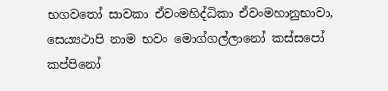භගවතෝ සාවකා ඒවංමහිද්‌ධිකා ඒවංමහානුභාවා, සෙය්‍යථාපි නාම භවං මොග්‌ගල්‌ලානෝ කස්‌සපෝ කප්‌පිනෝ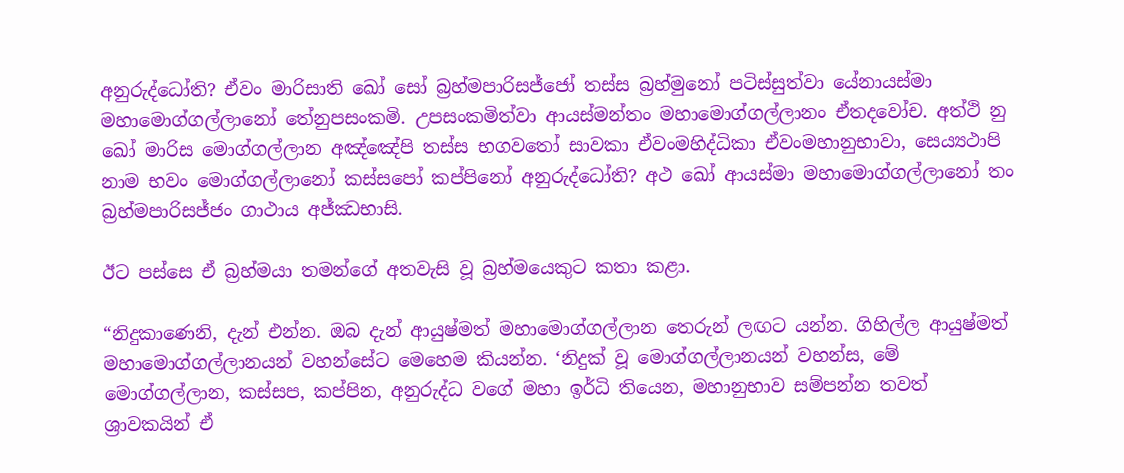අනුරුද්‌ධෝති? ඒවං මාරිසාති ඛෝ සෝ බ්‍රහ්‌මපාරිසජ්‌ජෝ තස්‌ස බ්‍රහ්‌මුනෝ පටිස්‌සුත්‌වා යේනායස්‌මා මහාමොග්‌ගල්‌ලානෝ තේනුපසංකමි. උපසංකමිත්‌වා ආයස්‌මන්‌තං මහාමොග්‌ගල්‌ලානං ඒතදවෝච. අත්‌ථි නු ඛෝ මාරිස මොග්‌ගල්‌ලාන අඤ්‌ඤේපි තස්‌ස භගවතෝ සාවකා ඒවංමහිද්‌ධිකා ඒවංමහානුභාවා, සෙය්‍යථාපි නාම භවං මොග්‌ගල්‌ලානෝ කස්‌සපෝ කප්‌පිනෝ අනුරුද්‌ධෝති? අථ ඛෝ ආයස්‌මා මහාමොග්‌ගල්‌ලානෝ තං බ්‍රහ්‌මපාරිසජ්‌ජං ගාථාය අජ්‌ඣභාසි.

ඊට පස්සෙ ඒ බ්‍රහ්මයා තමන්ගේ අතවැසි වූ බ්‍රහ්මයෙකුට කතා කළා.

“නිදුකාණෙනි, දැන් එන්න. ඔබ දැන් ආයුෂ්මත් මහාමොග්ගල්ලාන තෙරුන් ලඟට යන්න. ගිහිල්ල ආයුෂ්මත් මහාමොග්ගල්ලානයන් වහන්සේට මෙහෙම කියන්න. ‘නිදුක් වූ මොග්ගල්ලානයන් වහන්ස, මේ මොග්ගල්ලාන, කස්සප, කප්පින, අනුරුද්ධ වගේ මහා ඉර්ධි තියෙන, මහානුභාව සම්පන්න තවත් ශ්‍රාවකයින් ඒ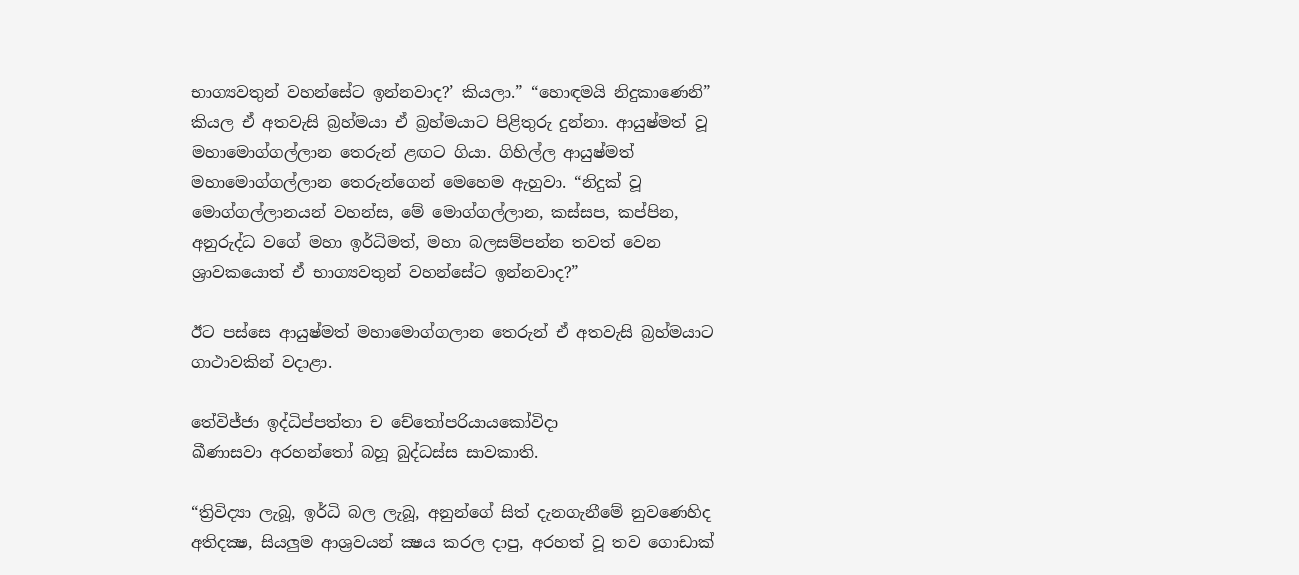භාග්‍යවතුන් වහන්සේට ඉන්නවාද?’ කියලා.” “හොඳමයි නිදුකාණෙනි” කියල ඒ අතවැසි බ්‍රහ්මයා ඒ බ්‍රහ්මයාට පිළිතුරු දුන්නා. ආයුෂ්මත් වූ මහාමොග්ගල්ලාන තෙරුන් ළඟට ගියා. ගිහිල්ල ආයුෂ්මත් මහාමොග්ගල්ලාන තෙරුන්ගෙන් මෙහෙම ඇහුවා. “නිදුක් වූ මොග්ගල්ලානයන් වහන්ස, මේ මොග්ගල්ලාන, කස්සප, කප්පින, අනුරුද්ධ වගේ මහා ඉර්ධිමත්, මහා බලසම්පන්න තවත් වෙන ශ්‍රාවකයොත් ඒ භාග්‍යවතුන් වහන්සේට ඉන්නවාද?”

ඊට පස්සෙ ආයුෂ්මත් මහාමොග්ගලාන තෙරුන් ඒ අතවැසි බ්‍රහ්මයාට ගාථාවකින් වදාළා.

තේවිජ්‌ජා ඉද්‌ධිප්පත්‌තා ච චේතෝපරියායකෝවිදා
ඛීණාසවා අරහන්‌තෝ බහූ බුද්‌ධස්‌ස සාවකාති.

“ත්‍රිවිද්‍යා ලැබූ, ඉර්ධි බල ලැබූ, අනුන්ගේ සිත් දැනගැනීමේ නුවණෙහිද අතිදක්‍ෂ, සියලුම ආශ්‍රවයන් ක්‍ෂය කරල දාපු, අරහත් වූ තව ගොඩාක්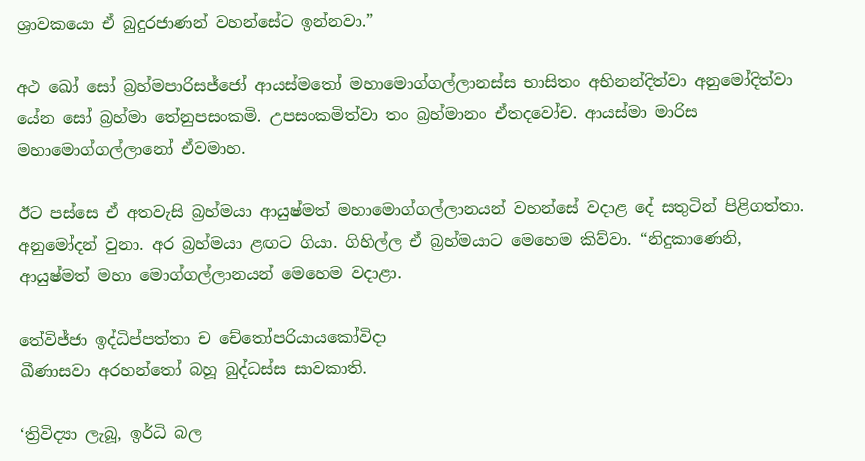ශ්‍රාවකයො ඒ බුදුරජාණන් වහන්සේට ඉන්නවා.”

අථ ඛෝ සෝ බ්‍රහ්‌මපාරිසජ්‌ජෝ ආයස්මතෝ මහාමොග්‌ගල්‌ලානස්‌ස භාසිතං අභිනන්‌දිත්‌වා අනුමෝදිත්‌වා යේන සෝ බ්‍රහ්‌මා තේනුපසංකමි. උපසංකමිත්‌වා තං බ්‍රහ්‌මානං ඒතදවෝච. ආයස්‌මා මාරිස මහාමොග්‌ගල්‌ලානෝ ඒවමාහ.

ඊට පස්සෙ ඒ අතවැසි බ්‍රහ්මයා ආයුෂ්මත් මහාමොග්ගල්ලානයන් වහන්සේ වදාළ දේ සතුටින් පිළිගත්තා. අනුමෝදන් වුනා. අර බ්‍රහ්මයා ළඟට ගියා. ගිහිල්ල ඒ බ්‍රහ්මයාට මෙහෙම කිව්වා. “නිදුකාණෙනි, ආයුෂ්මත් මහා මොග්ගල්ලානයන් මෙහෙම වදාළා.

තේවිජ්‌ජා ඉද්‌ධිප්පත්‌තා ච චේතෝපරියායකෝවිදා
ඛීණාසවා අරහන්‌තෝ බහූ බුද්‌ධස්‌ස සාවකාති.

‘ත්‍රිවිද්‍යා ලැබූ, ඉර්ධි බල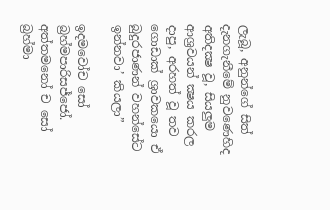ලැබූ, අනුන්ගේ සිත් දැනගැනීමේ නුවණෙහිද අතිදක්‍ෂ වූ, සියලුම ආශ්‍රවයන් ක්‍ෂය කරල දාපු, අරහත් වූ තව ගොඩාක් ශ්‍රාවකයො ඒ බුදුරජාණන් වහන්සේට ඉන්නවා’ කියලා”

ඉදමවෝච සෝ බ්‍රහ්‌මපාරිසජ්‌ජෝ. අත්‌තමනෝ ච සෝ බ්‍රහ්‌මා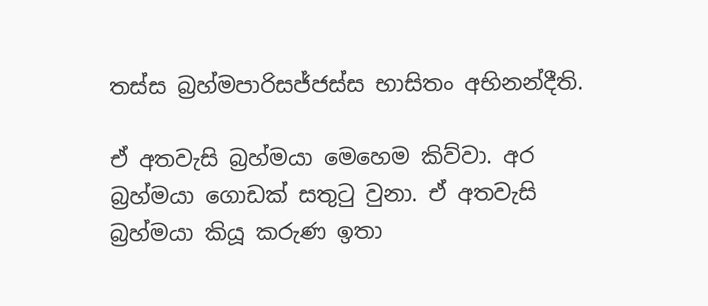තස්‌ස බ්‍රහ්‌මපාරිසජ්‌ජස්‌ස භාසිතං අභිනන්‌දීති.

ඒ අතවැසි බ්‍රහ්මයා මෙහෙම කිව්වා. අර බ්‍රහ්මයා ගොඩක් සතුටු වුනා. ඒ අතවැසි බ්‍රහ්මයා කියූ කරුණ ඉතා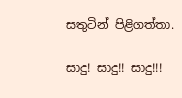සතුටින් පිළිගත්තා.

සාදු! සාදු!! සාදු!!!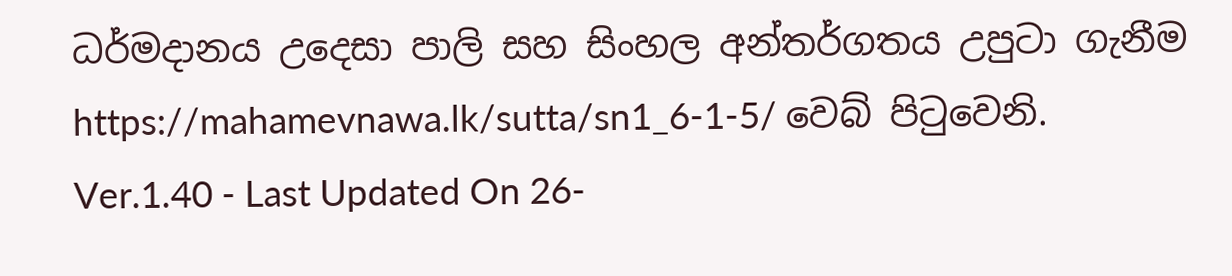ධර්මදානය උදෙසා පාලි සහ සිංහල අන්තර්ගතය උපුටා ගැනීම https://mahamevnawa.lk/sutta/sn1_6-1-5/ වෙබ් පිටුවෙනි.
Ver.1.40 - Last Updated On 26-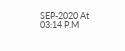SEP-2020 At 03:14 P.M